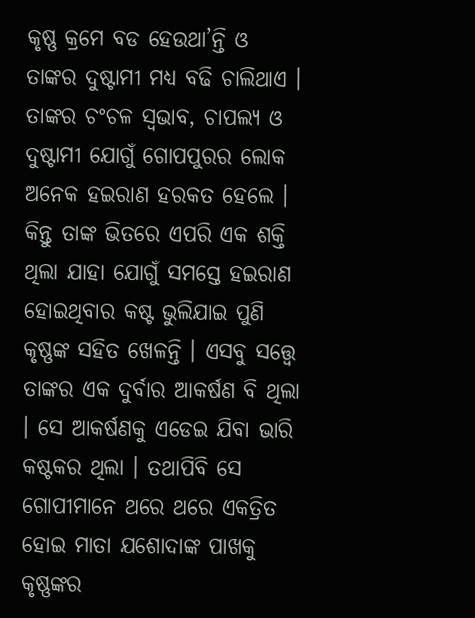କୃଷ୍ଣ କ୍ରମେ ବଡ ହେଉଥା’ନ୍ତି ଓ ତାଙ୍କର ଦୁଷ୍ଟାମୀ ମଧ୍ୟ ବଢି ଚାଲିଥାଏ । ତାଙ୍କର ଚଂଚଳ ସ୍ୱଭାବ, ଚାପଲ୍ୟ ଓ ଦୁଷ୍ଟାମୀ ଯୋଗୁଁ ଗୋପପୁରର ଲୋକ ଅନେକ ହଇରାଣ ହରକତ ହେଲେ । କିନ୍ତୁ ତାଙ୍କ ଭିତରେ ଏପରି ଏକ ଶକ୍ତି ଥିଲା ଯାହା ଯୋଗୁଁ ସମସ୍ତେ ହଇରାଣ ହୋଇଥିବାର କଷ୍ଟ ଭୁଲିଯାଇ ପୁଣି କୃଷ୍ଣଙ୍କ ସହିତ ଖେଳନ୍ତି । ଏସବୁ ସତ୍ତ୍ୱେ ତାଙ୍କର ଏକ ଦୁର୍ବାର ଆକର୍ଷଣ ବି ଥିଲା । ସେ ଆକର୍ଷଣକୁ ଏଡେଇ ଯିବା ଭାରି କଷ୍ଟକର ଥିଲା । ତଥାପିବି ସେ ଗୋପୀମାନେ ଥରେ ଥରେ ଏକତ୍ରିତ ହୋଇ ମାତା ଯଶୋଦାଙ୍କ ପାଖକୁ କୃଷ୍ଣଙ୍କର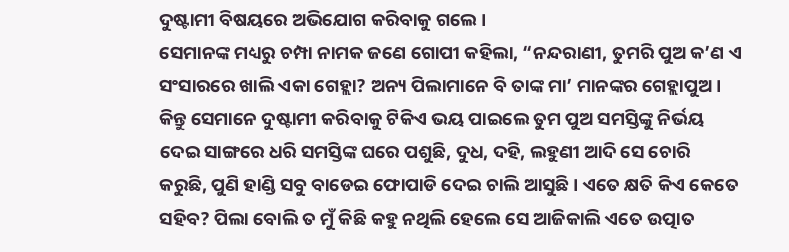ଦୁଷ୍ଟାମୀ ବିଷୟରେ ଅଭିଯୋଗ କରିବାକୁ ଗଲେ ।
ସେମାନଙ୍କ ମଧ୍ୟରୁ ଚମ୍ପା ନାମକ ଜଣେ ଗୋପୀ କହିଲା, “ନନ୍ଦରାଣୀ, ତୁମରି ପୁଅ କ’ଣ ଏ ସଂସାରରେ ଖାଲି ଏକା ଗେହ୍ଲା? ଅନ୍ୟ ପିଲାମାନେ ବି ତାଙ୍କ ମା’ ମାନଙ୍କର ଗେହ୍ଲାପୁଅ । କିନ୍ତୁ ସେମାନେ ଦୁଷ୍ଟାମୀ କରିବାକୁ ଟିକିଏ ଭୟ ପାଇଲେ ତୁମ ପୁଅ ସମସ୍ତିଙ୍କୁ ନିର୍ଭୟ ଦେଇ ସାଙ୍ଗରେ ଧରି ସମସ୍ତିଙ୍କ ଘରେ ପଶୁଛି, ଦୁଧ, ଦହି, ଲହୁଣୀ ଆଦି ସେ ଚୋରି କରୁଛି, ପୁଣି ହାଣ୍ଡି ସବୁ ବାଡେଇ ଫୋପାଡି ଦେଇ ଚାଲି ଆସୁଛି । ଏତେ କ୍ଷତି କିଏ କେତେ ସହିବ? ପିଲା ବୋଲି ତ ମୁଁ କିଛି କହୁ ନଥିଲି ହେଲେ ସେ ଆଜିକାଲି ଏତେ ଉତ୍ପାତ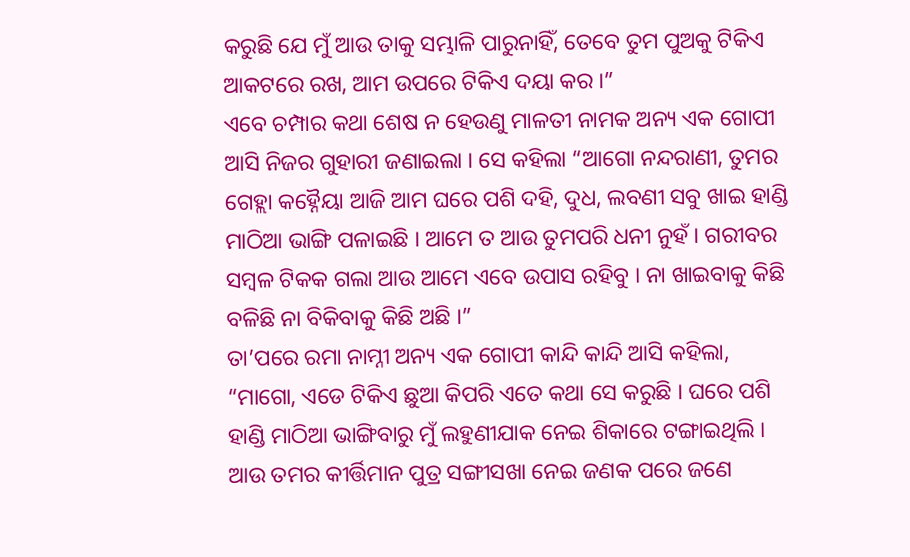କରୁଛି ଯେ ମୁଁ ଆଉ ତାକୁ ସମ୍ଭାଳି ପାରୁନାହିଁ, ତେବେ ତୁମ ପୁଅକୁ ଟିକିଏ ଆକଟରେ ରଖ, ଆମ ଉପରେ ଟିକିଏ ଦୟା କର ।”
ଏବେ ଚମ୍ପାର କଥା ଶେଷ ନ ହେଉଣୁ ମାଳତୀ ନାମକ ଅନ୍ୟ ଏକ ଗୋପୀ ଆସି ନିଜର ଗୁହାରୀ ଜଣାଇଲା । ସେ କହିଲା “ଆଗୋ ନନ୍ଦରାଣୀ, ତୁମର ଗେହ୍ଲା କହ୍ନୈୟା ଆଜି ଆମ ଘରେ ପଶି ଦହି, ଦୁଧ, ଲବଣୀ ସବୁ ଖାଇ ହାଣ୍ଡି ମାଠିଆ ଭାଙ୍ଗି ପଳାଇଛି । ଆମେ ତ ଆଉ ତୁମପରି ଧନୀ ନୁହଁ । ଗରୀବର ସମ୍ବଳ ଟିକକ ଗଲା ଆଉ ଆମେ ଏବେ ଉପାସ ରହିବୁ । ନା ଖାଇବାକୁ କିଛି ବଳିଛି ନା ବିକିବାକୁ କିଛି ଅଛି ।”
ତା’ପରେ ରମା ନାମ୍ନୀ ଅନ୍ୟ ଏକ ଗୋପୀ କାନ୍ଦି କାନ୍ଦି ଆସି କହିଲା, “ମାଗୋ, ଏଡେ ଟିକିଏ ଛୁଆ କିପରି ଏତେ କଥା ସେ କରୁଛି । ଘରେ ପଶି ହାଣ୍ଡି ମାଠିଆ ଭାଙ୍ଗିବାରୁ ମୁଁ ଲହୁଣୀଯାକ ନେଇ ଶିକାରେ ଟଙ୍ଗାଇଥିଲି । ଆଉ ତମର କୀର୍ତ୍ତିମାନ ପୁତ୍ର ସଙ୍ଗୀସଖା ନେଇ ଜଣକ ପରେ ଜଣେ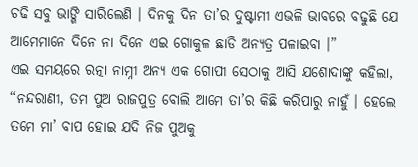ଚଢି ସବୁ ଭାଙ୍ଗି ସାରିଲେଣି । ଦିନକୁ ଦିନ ତା’ର ଦୁଷ୍ଟାମୀ ଏଭଳି ଭାବରେ ବଢୁଛି ଯେ ଆମେମାନେ ଦିନେ ନା ଦିନେ ଏଇ ଗୋକୁଳ ଛାଡି ଅନ୍ୟତ୍ର ପଳାଇବା ।”
ଏଇ ସମୟରେ ରତ୍ନା ନାମ୍ନୀ ଅନ୍ୟ ଏକ ଗୋପୀ ସେଠାକୁ ଆସି ଯଶୋଦାଙ୍କୁ କହିଲା, “ନନ୍ଦରାଣୀ, ତମ ପୁଅ ରାଜପୁତ୍ର ବୋଲି ଆମେ ତା’ର କିଛି କରିପାରୁ ନାହୁଁ । ହେଲେ ତମେ ମା’ ବାପ ହୋଇ ଯଦି ନିଜ ପୁଅକୁ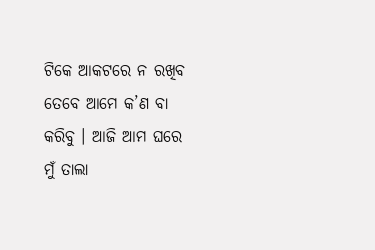ଟିକେ ଆକଟରେ ନ ରଖିବ ତେବେ ଆମେ କ’ଣ ବା କରିବୁ । ଆଜି ଆମ ଘରେ ମୁଁ ତାଲା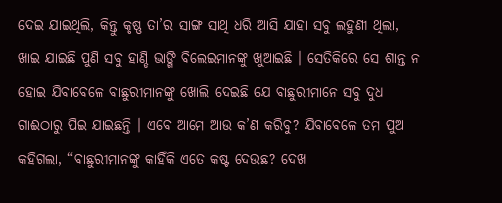ଦେଇ ଯାଇଥିଲି, କିନ୍ତୁ କୃଷ୍ଣ ତା’ର ସାଙ୍ଗ ସାଥି ଧରି ଆସି ଯାହା ସବୁ ଲହୁଣୀ ଥିଲା, ଖାଇ ଯାଇଛି ପୁଣି ସବୁ ହାଣ୍ଡି ଭାଙ୍ଗି ବିଲେଇମାନଙ୍କୁ ଖୁଆଇଛି । ସେତିକିରେ ସେ ଶାନ୍ତ ନ ହୋଇ ଯିବାବେଳେ ବାଛୁରୀମାନଙ୍କୁ ଖୋଲି ଦେଇଛି ଯେ ବାଛୁରୀମାନେ ସବୁ ଦୁଧ ଗାଈଠାରୁ ପିଇ ଯାଇଛନ୍ତି । ଏବେ ଆମେ ଆଉ କ’ଣ କରିବୁ? ଯିବାବେଳେ ତମ ପୁଅ କହିଗଲା, “ବାଛୁରୀମାନଙ୍କୁ କାହିଁକି ଏତେ କଷ୍ଟ ଦେଉଛ? ଦେଖ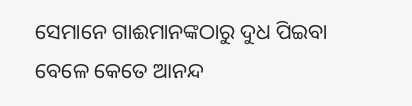ସେମାନେ ଗାଈମାନଙ୍କଠାରୁ ଦୁଧ ପିଇବା ବେଳେ କେତେ ଆନନ୍ଦ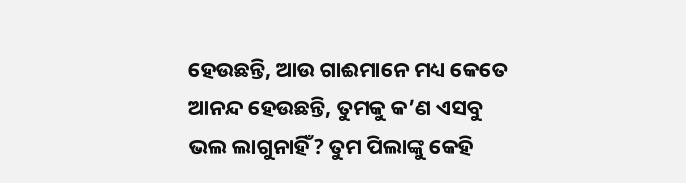ହେଉଛନ୍ତି, ଆଉ ଗାଈମାନେ ମଧ୍ୟ କେତେ ଆନନ୍ଦ ହେଉଛନ୍ତି, ତୁମକୁ କ’ଣ ଏସବୁ ଭଲ ଲାଗୁନାହିଁ? ତୁମ ପିଲାଙ୍କୁ କେହି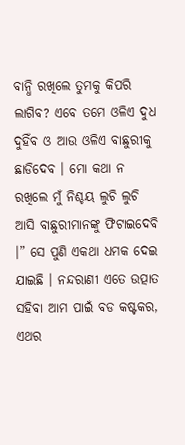ବାନ୍ଧି ରଖିଲେ ତୁମକୁ କିପରି ଲାଗିବ? ଏବେ ତମେ ଓଳିଏ ଦୁଧ ଦୁହିଁବ ଓ ଆଉ ଓଳିଏ ବାଛୁରୀକୁ ଛାଡିଦେବ । ମୋ କଥା ନ ରଖିଲେ ମୁଁ ନିଶ୍ଚୟ ଲୁଚି ଲୁଚି ଆସି ବାଛୁରୀମାନଙ୍କୁ ଫିଟାଇଦେବି ।” ସେ ପୁଣି ଏକଥା ଧମକ ଦେଇ ଯାଇଛି । ନନ୍ଦରାଣୀ ଏତେ ଉତ୍ପାତ ସହିବା ଆମ ପାଇଁ ବଡ କଷ୍ଟକର, ଏଥର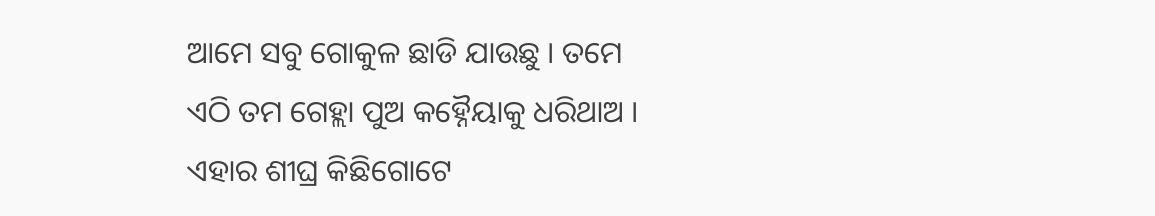ଆମେ ସବୁ ଗୋକୁଳ ଛାଡି ଯାଉଛୁ । ତମେ ଏଠି ତମ ଗେହ୍ଲା ପୁଅ କହ୍ନୈୟାକୁ ଧରିଥାଅ । ଏହାର ଶୀଘ୍ର କିଛିଗୋଟେ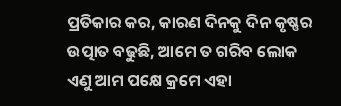ପ୍ରତିକାର କର, କାରଣ ଦିନକୁ ଦିନ କୃଷ୍ଣର ଉତ୍ପାତ ବଢୁଛି, ଆମେ ତ ଗରିବ ଲୋକ ଏଣୁ ଆମ ପକ୍ଷେ କ୍ରମେ ଏହା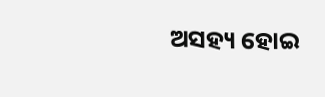ଅସହ୍ୟ ହୋଇ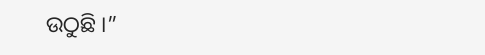ଉଠୁଛି ।”